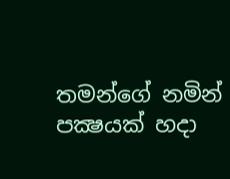තමන්ගේ නමින් පක්‍ෂයක් හදා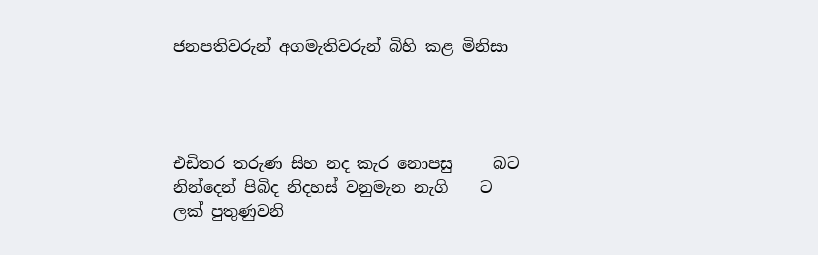ජනපතිවරුන් අගමැතිවරුන් බිහි කළ මිනිසා




එඩිතර තරුණ සිහ නද කැර නොපසු     බට
නින්දෙන් පිබිද නිදහස් වනුමැන නැගි    ට
ලක් පුතුණුවනි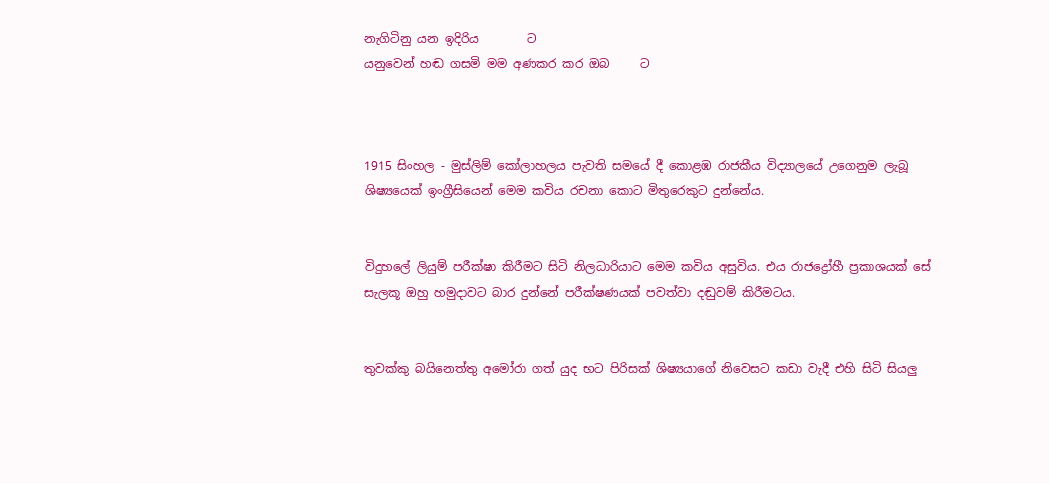නැගිටිනු යන ඉදිරිය        ට
යනුවෙන් හඬ ගසමි මම අණකර කර ඔබ     ට



1915 සිංහල - මුස්ලිම් කෝලාහලය පැවති සමයේ දී කොළඹ රාජකීය විද්‍යාලයේ උගෙනුම ලැබූ ශිෂ්‍යයෙක් ඉංග්‍රීසියෙන් මෙම කවිය රචනා කොට මිතුරෙකුට දුන්නේය.


විදුහලේ ලියුම් පරීක්ෂා කිරීමට සිටි නිලධාරියාට මෙම කවිය අසුවිය. එය රාජද්‍රෝහී ප්‍රකාශයක් සේ සැලකූ ඔහු හමුදාවට බාර දුන්නේ පරීක්ෂණයක් පවත්වා දඬුවම් කිරීමටය.


තුවක්කු බයිනෙත්තු අමෝරා ගත් යුද භට පිරිසක් ශිෂ්‍යයාගේ නිවෙසට කඩා වැදී එහි සිටි සියලු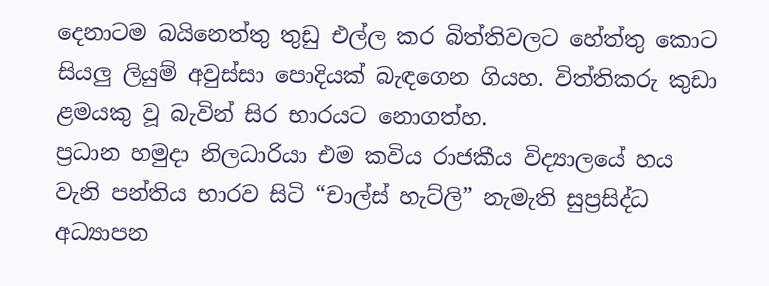දෙනාටම බයිනෙත්තු තුඩු එල්ල කර බිත්තිවලට හේත්තු කොට සියලු ලියුම් අවුස්සා පොදියක් බැඳගෙන ගියහ. විත්තිකරු කුඩා ළමයකු වූ බැවින් සිර භාරයට නොගත්හ.
ප්‍රධාන හමුදා නිලධාරියා එම කවිය රාජකීය විද්‍යාලයේ හය වැනි පන්තිය භාරව සිටි “චාල්ස් හැට්ලි” නැමැති සුප්‍රසිද්ධ අධ්‍යාපන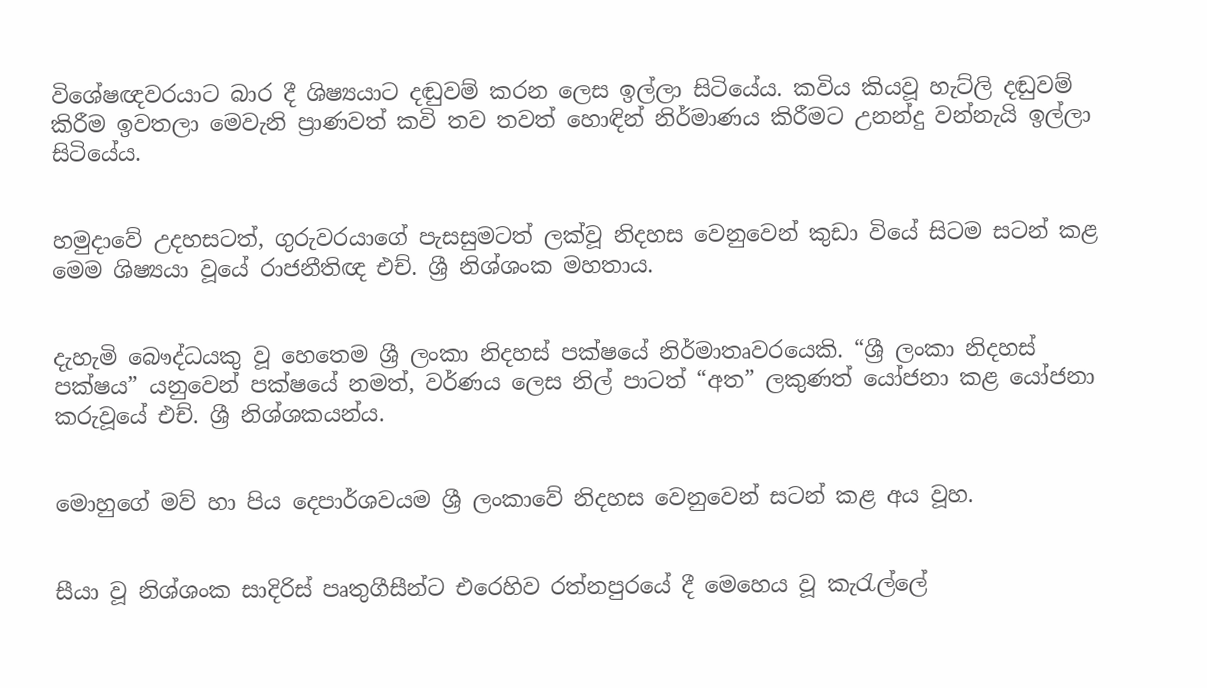විශේෂඥවරයාට බාර දී ශිෂ්‍යයාට දඬුවම් කරන ලෙස ඉල්ලා සිටියේය. කවිය කියවූ හැට්ලි දඬුවම් කිරීම ඉවතලා මෙවැනි ප්‍රාණවත් කවි තව තවත් හොඳින් නිර්මාණය කිරීමට උනන්දු වන්නැයි ඉල්ලා සිටියේය.


හමුදාවේ උදහසටත්, ගුරුවරයාගේ පැසසුමටත් ලක්වූ නිදහස වෙනුවෙන් කුඩා වියේ සිටම සටන් කළ මෙම ශිෂ්‍යයා වූයේ රාජනීතිඥ එච්. ශ්‍රී නිශ්ශංක මහතාය.


දැහැමි බෞද්ධයකු වූ හෙතෙම ශ්‍රී ලංකා නිදහස් පක්ෂයේ නිර්මාතෘවරයෙකි. “ශ්‍රී ලංකා නිදහස් පක්ෂය” යනුවෙන් පක්ෂයේ නමත්, වර්ණය ලෙස නිල් පාටත් “අත” ලකුණත් යෝජනා කළ යෝජනා කරුවූයේ එච්. ශ්‍රී නිශ්ශකයන්ය.


මොහුගේ මව් හා පිය දෙපාර්ශවයම ශ්‍රී ලංකාවේ නිදහස වෙනුවෙන් සටන් කළ අය වූහ.


සීයා වූ නිශ්ශංක සාදිරිස් පෘතුගීසීන්ට එරෙහිව රත්නපුරයේ දී මෙහෙය වූ කැරැල්ලේ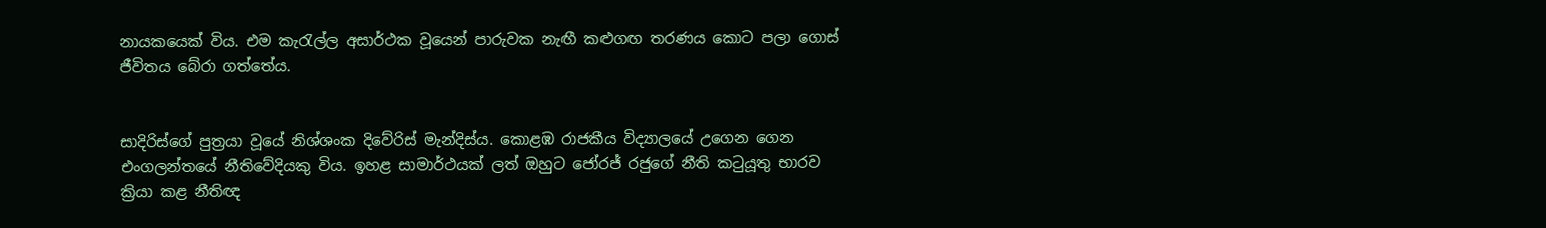නායකයෙක් විය. එම කැරැල්ල අසාර්ථක වූයෙන් පාරුවක නැඟී කළුගඟ තරණය කොට පලා ගොස් ජීවිතය බේරා ගත්තේය.


සාදිරිස්ගේ පුත්‍රයා වූයේ නිශ්ශංක දිවේරිස් මැන්දිස්ය. කොළඹ රාජකීය විද්‍යාලයේ උගෙන ගෙන එංගලන්තයේ නීතිවේදියකු විය. ඉහළ සාමාර්ථයක් ලත් ඔහුට ජෝරජ් රජුගේ නීති කටුයූතු භාරව ක්‍රියා කළ නීතිඥ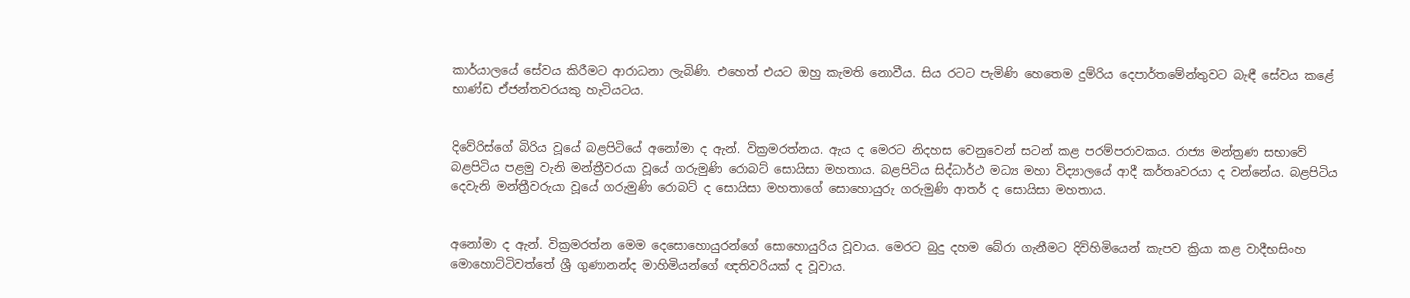කාර්යාලයේ සේවය කිරීමට ආරාධනා ලැබිණි. එහෙත් එයට ඔහු කැමති නොවීය. සිය රටට පැමිණි හෙතෙම දුම්රිය දෙපාර්තමේන්තුවට බැඳී සේවය කළේ භාණ්ඩ ඒජන්තවරයකු හැටියටය.


දිවේරිස්ගේ බිරිය වූයේ බළපිටියේ අනෝමා ද ඇන්. වික්‍රමරත්නය. ඇය ද මෙරට නිදහස වෙනුවෙන් සටන් කළ පරම්පරාවකය. රාජ්‍ය මන්ත්‍රණ සභාවේ බළපිටිය පළමු වැනි මන්ත්‍රීවරයා වූයේ ගරුමුණි රොබට් සොයිසා මහතාය. බළපිටිය සිද්ධාර්ථ මධ්‍ය මහා විද්‍යාලයේ ආදී කර්තෘවරයා ද වන්නේය. බළපිටිය දෙවැනි මන්ත්‍රීවරුයා වූයේ ගරුමුණි රොබට් ද සොයිසා මහතාගේ සොහොයුරු ගරුමුණි ආතර් ද සොයිසා මහතාය.


අනෝමා ද ඇන්. වික්‍රමරත්න මෙම දෙසොහොයුරන්ගේ සොහොයුරිය වූවාය. මෙරට බුදු දහම බේරා ගැනීමට දිවිහිමියෙන් කැපව ක්‍රියා කළ වාදීභසිංහ මොහොට්ටිවත්තේ ශ්‍රී ගුණානන්ද මාහිමියන්ගේ ඥතිවරියක් ද වූවාය.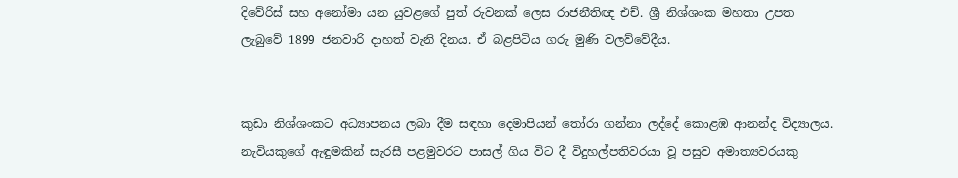දිවේරිස් සහ අනෝමා යන යුවළගේ පුත් රුවනක් ලෙස රාජනීතිඥ එච්. ශ්‍රී නිශ්ශංක මහතා උපත ලැබුවේ 1899 ජනවාරි දාහත් වැනි දිනය. ඒ බළපිටිය ගරු මුණි වලව්වේදීය.


කුඩා නිශ්ශංකට අධ්‍යාපනය ලබා දීම සඳහා දෙමාපියන් තෝරා ගන්නා ලද්දේ කොළඹ ආනන්ද විද්‍යාලය. නැවියකුගේ ඇඳුමකින් සැරසී පළමුවරට පාසල් ගිය විට දී විදුහල්පතිවරයා වූ පසුව අමාත්‍යවරයකු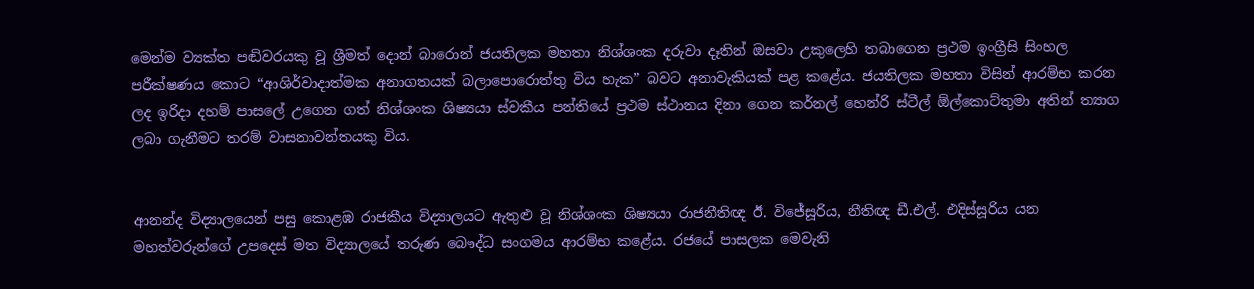මෙන්ම ව්‍යක්ත පඬිවරයකු වූ ශ්‍රීමත් දොන් බාරොන් ජයතිලක මහතා නිශ්ශංක දරුවා දෑතින් ඔසවා උකුලෙහි තබාගෙන ප්‍රථම ඉංග්‍රීසි සිංහල පරීක්ෂණය කොට “ආශිර්වාදාත්මක අනාගතයක් බලාපොරොත්තු විය හැක” බවට අනාවැකියක් පළ කළේය. ජයතිලක මහතා විසින් ආරම්භ කරන ලද ඉරිදා දහම් පාසලේ උගෙන ගත් නිශ්ශංක ශිෂ්‍යයා ස්වකීය පන්තියේ ප්‍රථම ස්ථානය දිනා ගෙන කර්නල් හෙන්රි ස්ටීල් ඕල්කොට්තුමා අතින් ත්‍යාග ලබා ගැනීමට තරම් වාසනාවන්තයකු විය.


ආනන්ද විද්‍යාලයෙන් පසු කොළඹ රාජකීය විද්‍යාලයට ඇතුළු වූ නිශ්ශංක ශිෂ්‍යයා රාජනීතිඥ ඊ. විජේසූරිය, නීතිඥ ඩී.එල්. එදිස්සූරිය යන මහත්වරුන්ගේ උපදෙස් මත විද්‍යාලයේ තරුණ බෞද්ධ සංගමය ආරම්භ කළේය. රජයේ පාසලක මෙවැනි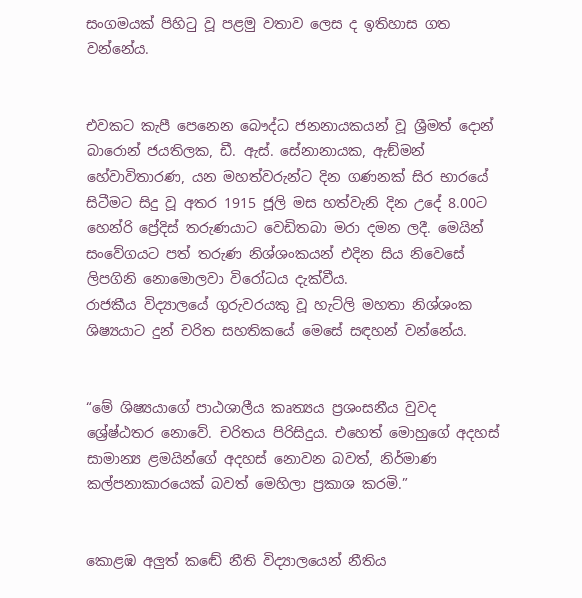සංගමයක් පිහිටු වූ පළමු වතාව ලෙස ද ඉතිහාස ගත වන්නේය.


එවකට කැපී පෙනෙන බෞද්ධ ජනනායකයන් වූ ශ්‍රීමත් දොන් බාරොන් ජයතිලක, ඩී. ඇස්. සේනානායක, ඇඞ්මන් හේවාවිතාරණ, යන මහත්වරුන්ට දින ගණනක් සිර භාරයේ සිටීමට සිදු වූ අතර 1915 ජූලි මස හත්වැනි දින උදේ 8.00ට හෙන්රි ප්‍රේදිස් තරුණයාට වෙඩිතබා මරා දමන ලදී. මෙයින් සංවේගයට පත් තරුණ නිශ්ශංකයන් එදින සිය නිවෙසේ ලිපගිනි නොමොලවා විරෝධය දැක්වීය.
රාජකීය විද්‍යාලයේ ගුරුවරයකු වූ හැට්ලි මහතා නිශ්ශංක ශිෂ්‍යයාට දුන් චරිත සහතිකයේ මෙසේ සඳහන් වන්නේය.


“මේ ශිෂ්‍යයාගේ පාඨශාලීය කෘත්‍යය ප්‍රශංසනීය වුවද ශ්‍රේෂ්ඨතර නොවේ. චරිතය පිරිසිදුය. එහෙත් මොහුගේ අදහස් සාමාන්‍ය ළමයින්ගේ අදහස් නොවන බවත්, නිර්මාණ කල්පනාකාරයෙක් බවත් මෙහිලා ප්‍රකාශ කරමි.”


කොළඹ අලුත් කඬේ නීති විද්‍යාලයෙන් නීතිය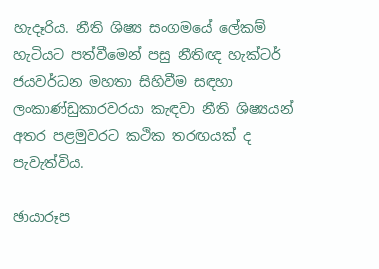හැදෑරිය. නීති ශිෂ්‍ය සංගමයේ ලේකම් හැටියට පත්වීමෙන් පසු නීතිඥ හැක්ටර් ජයවර්ධන මහතා සිහිවීම සඳහා ලංකාණ්ඩුකාරවරයා කැඳවා නීති ශිෂ්‍යයන් අතර පළමුවරට කථික තරඟයක් ද පැවැත්විය.

ඡායාරූප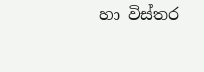හා විස්තර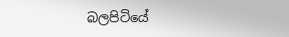බලපිටියේ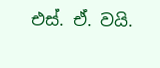එස්. ඒ. වයි.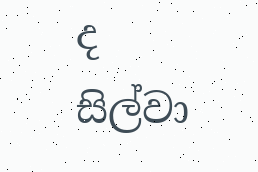ද සිල්වා